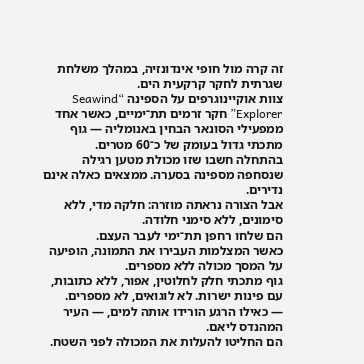זה קרה מול חופי אינדונזיה, במהלך משלחת שגרתית לחקר קרקעית הים.
צוות אוקיינוגרפים על הספינה “Seawind Explorer” חקר זרמים תת־ימיים, כאשר אחד ממפעילי הסונאר הבחין באנומליה — גוף מתכתי גדול בעומק של כ־60 מטרים.
בהתחלה חשבו שזו מכולת מטען רגילה שנסחפה מספינה בסערה. ממצאים כאלה אינם נדירים.
אבל הצורה נראתה מוזרה: חלקה מדי, ללא סימונים, ללא סימני חלודה.
הם שלחו רחפן תת־ימי לעבר העצם.
כאשר המצלמות העבירו את התמונה, הופיעה על המסך מכולה ללא מספרים.
גוף מתכתי חלק לחלוטין, אפור, ללא כתובות, עם פינות ישרות. לא לוגואים, לא מספרים.
— כאילו הרגע הורידו אותה למים, — העיר המהנדס ליאם.
הם החליטו להעלות את המכולה לפני השטח.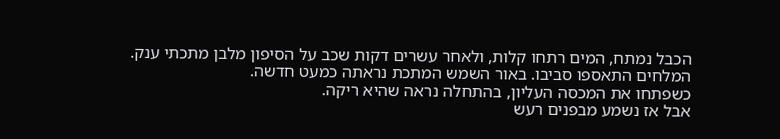הכבל נמתח, המים רתחו קלות, ולאחר עשרים דקות שכב על הסיפון מלבן מתכתי ענק.
המלחים התאספו סביבו. באור השמש המתכת נראתה כמעט חדשה.
כשפתחו את המכסה העליון, בהתחלה נראה שהיא ריקה.
אבל אז נשמע מבפנים רעש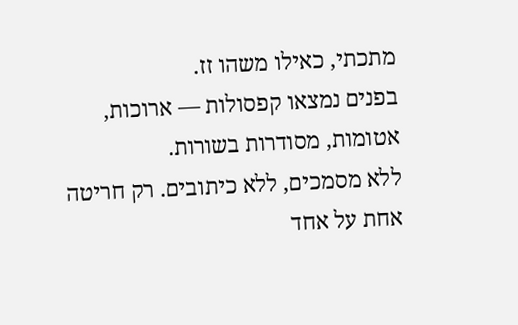מתכתי, כאילו משהו זז.
בפנים נמצאו קפסולות — ארוכות, אטומות, מסודרות בשורות.
ללא מסמכים, ללא כיתובים. רק חריטה אחת על אחד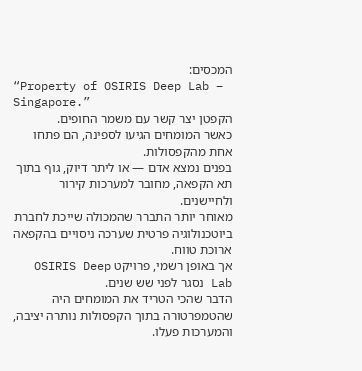המכסים:
“Property of OSIRIS Deep Lab – Singapore.”
הקפטן יצר קשר עם משמר החופים.
כאשר המומחים הגיעו לספינה, הם פתחו אחת מהקפסולות.
בפנים נמצא אדם — או ליתר דיוק, גוף בתוך תא הקפאה, מחובר למערכות קירור ולחיישנים.
מאוחר יותר התברר שהמכולה שייכת לחברת ביוטכנולוגיה פרטית שערכה ניסויים בהקפאה ארוכת טווח.
אך באופן רשמי, פרויקט OSIRIS Deep Lab נסגר לפני שש שנים.
הדבר שהכי הטריד את המומחים היה שהטמפרטורה בתוך הקפסולות נותרה יציבה, והמערכות פעלו.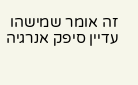זה אומר שמישהו עדיין סיפק אנרגיה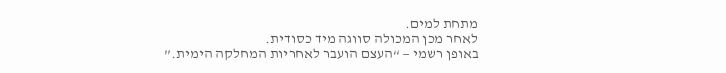מתחת למים.
לאחר מכן המכולה סווגה מיד כסודית.
באופן רשמי — “העצם הועבר לאחריות המחלקה הימית.”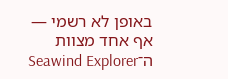באופן לא רשמי — אף אחד מצוות ה־Seawind Explorer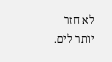לא חזר יותר לים.